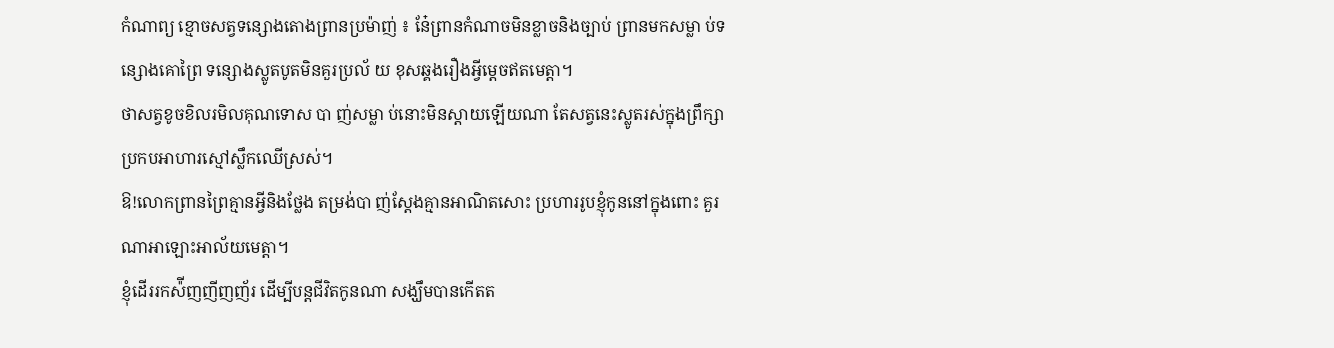កំណាព្យ ខ្មោចសត្វទន្សោងតោងព្រានប្រម៉ាញ់ ៖ នែ៎ព្រានកំណាចមិនខ្លាចនិងច្បាប់ ព្រានមកសម្លា ប់ទន្សោងគោព្រៃ ទន្សោងស្លូតបូតមិនគួរប្រល័ យ ខុសឆ្គងរឿងអ្វីម្តេចឥតមេត្តា។
ថាសត្វខូចខិលរមិលគុណទោស បា ញ់សម្លា ប់នោះមិនស្តាយឡើយណា តែសត្វនេះស្លូតរស់ក្នុងព្រឹក្សា ប្រកបអាហារស្មៅស្លឹកឈើស្រស់។
ឱ!លោកព្រានព្រៃគ្មានអ្វីនិងថ្លែង តម្រង់បា ញ់ស្តែងគ្មានអាណិតសោះ ប្រហាររូបខ្ញុំកូននៅក្នុងពោះ គួរណាអាឡោះអាល័យមេត្តា។
ខ្ញុំដើររកស៉ីញញីញញ័រ ដើម្បីបន្តជីវិតកូនណា សង្ឃឹមបានកើតត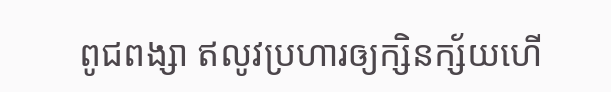ពូជពង្សា ឥលូវប្រហារឲ្យក្សិនក្ស័យហើ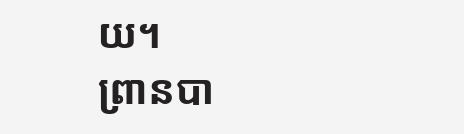យ។
ព្រានបា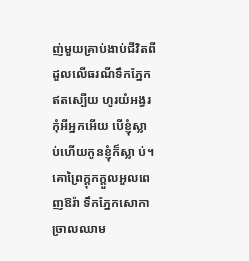ញ់មួយគ្រាប់ងាប់ជីវិតពី ដួលលើធរណីទឹកភ្នែកឥតស្បើយ ហូរយំអង្វរកុំអីអ្នកអើយ បើខ្ញុំស្លា ប់ហើយកូនខ្ញុំក៏ស្លា ប់។
គោព្រៃក្តុកក្តួលអួលពេញឱរ៉ា ទឹកភ្នែកសោកាច្រាលឈាម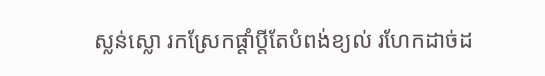ស្លន់ស្លោ រកស្រែកផ្តាំប្តីតែបំពង់ខ្យល់ រហែកដាច់ដ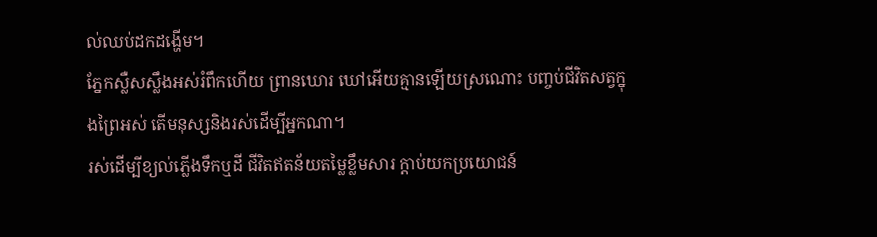ល់ឈប់ដកដង្ហើម។
ភ្នែកស្លឺសស្លឹងអស់រំពឹកហើយ ព្រានឃោរ ឃៅអើយគ្មានឡើយស្រណោះ បញ្ចប់ជីវិតសត្វក្នុងព្រៃអស់ តើមនុស្សនិងរស់ដើម្បីអ្នកណា។
រស់ដើម្បីខ្យល់ភ្លើងទឹកឬដី ជីវិតឥតន័យតម្លៃខ្លឹមសារ ក្តាប់យកប្រយោជន៍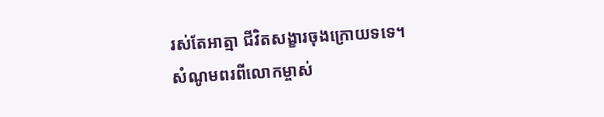រស់តែអាត្មា ជីវិតសង្ខារចុងក្រោយទទេ។
សំណូមពរពីលោកម្ចាស់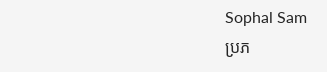Sophal Sam
ប្រភ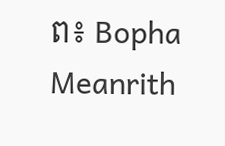ព៖ Bopha Meanrith